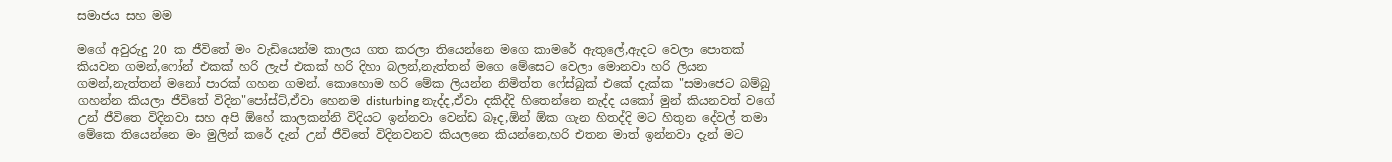සමාජය සහ මම

මගේ අවුරුදු 20 ක ජීවිතේ මං වැඩියෙන්ම කාලය ගත කරලා තියෙන්නෙ මගෙ කාමරේ ඇතුලේ,ඇදට වෙලා පොතක් කියවන ගමන්,ෆෝන් එකක් හරි ලැප් එකක් හරි දිහා බලන්,නැත්තන් මගෙ මේසෙට වෙලා මොනවා හරි ලියන ගමන්,නැත්තන් මනෝ පාරක් ගහන ගමන්. කොහොම හරි මේක ලියන්න නිමිත්ත ෆේස්බුක් එකේ දැක්ක "සමාජෙට බම්බු ගහන්න කියලා ජීවිතේ විදින"පෝස්‍ට්,ඒවා හෙනම disturbing නැද්ද,ඒවා දකිද්දි හිතෙන්නෙ නැද්ද යකෝ මුන් කියනවත් වගේ උන් ජීවිතෙ විදිනවා සහ අපි ඕහේ කාලකන්නි විදියට ඉන්නවා වෙන්ඩ බෑද,ඕන් ඕක ගැන හිතද්දි මට හිතුන දේවල් තමා මේකෙ තියෙන්නෙ මං මුලින් කරේ දැන් උන් ජීවිතේ විදිනවනව කියලනෙ කියන්නෙ,හරි එතන මාත් ඉන්නවා දැන් මට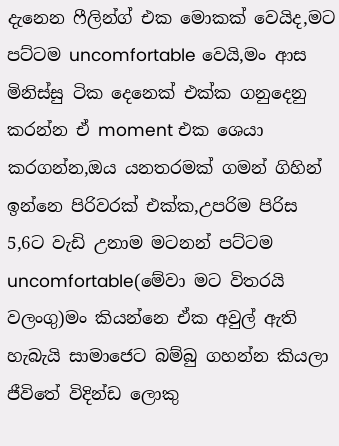දැනෙන ෆීලින්ග් එක මොකක් වෙයිද,මට පට්ටම uncomfortable වෙයි,මං ආස මිනිස්සු ටික දෙනෙක් එක්ක ගනුදෙනු කරන්න ඒ moment එක ශෙයා කරගන්න,ඔය යනතරමක් ගමන් ගිහින් ඉන්නෙ පිරිවරක් එක්ක,උපරිම පිරිස 5,6ට වැඩි උනාම මටනන් පට්ටම uncomfortable(මේවා මට විතරයි වලංගු)මං කියන්නෙ ඒක අවුල් ඇති හැබැයි සාමාජෙට බම්බු ගහන්න කියලා ජීවිතේ විදින්ඩ ලොකු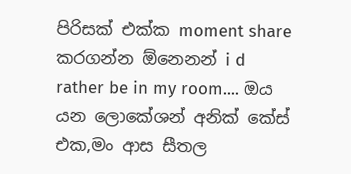පිරිසක් එක්ක moment share කරගන්න ඕනෙනන් i d rather be in my room.... ඔය යන ලොකේශන් අනික් කේස් එක,මං ආස සීතල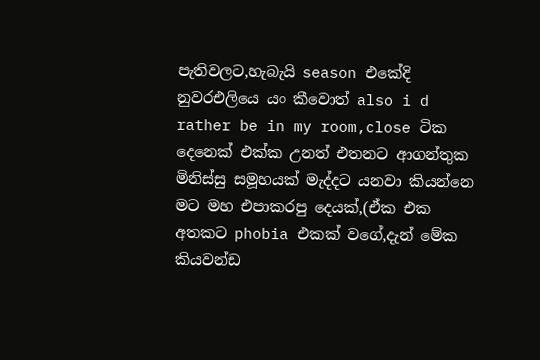පැතිවලට,හැබැයි season එකේදි නුවරඑලියෙ යං කීවොත් also i d rather be in my room,close ටික දෙනෙක් එක්ක උනත් එතනට ආගන්තුක මිනිස්සු සමූහයක් මැද්දට යනවා කියන්නෙ මට මහ එපාකරපු දෙයක්,(ඒක එක අතකට phobia එකක් වගේ,දැන් මේක කියවන්ඩ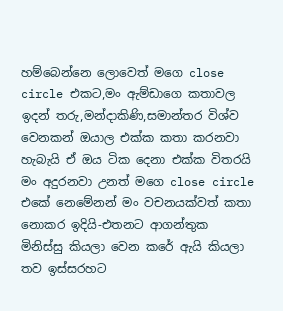හම්බෙන්නෙ ලොවෙත් මගෙ close circle එකට,මං ඇම්ඩාගෙ කතාවල ඉදන් තරු,මන්දාකිණි,සමාන්තර විශ්ව වෙනකන් ඔයාල එක්ක කතා කරනවා හැබැයි ඒ ඔය ටික දෙනා එක්ක විතරයි මං අදුරනවා උනත් මගෙ close circle එකේ නෙමේනන් මං වචනයක්වත් කතා නොකර ඉදියි-එතනට ආගන්තුක මිනිස්සු කියලා වෙන කරේ ඇයි කියලා තව ඉස්සරහට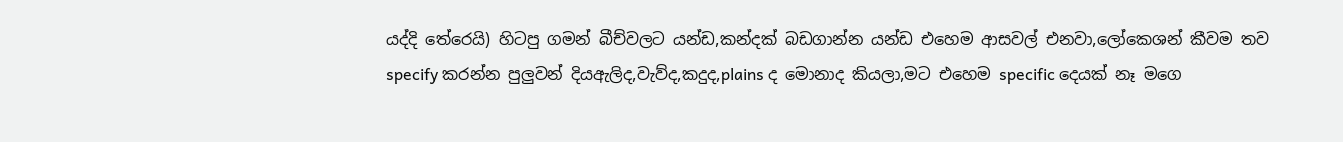යද්දි තේරෙයි) හිටපු ගමන් බීච්වලට යන්ඩ,කන්දක් බඩගාන්න යන්ඩ එහෙම ආසවල් එනවා,ලෝකෙශන් කීවම තව specify කරන්න පුලුවන් දියඇලිද,වැව්ද,කදුද,plains ද මොනාද කියලා,මට එහෙම specific දෙයක් නෑ මගෙ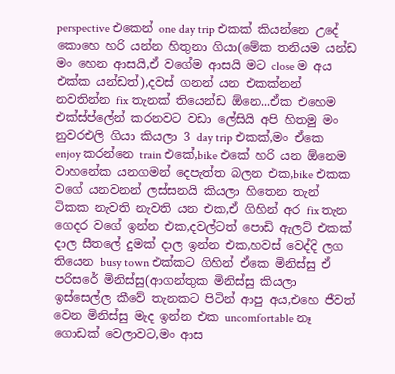perspective එකෙන් one day trip එකක් කියන්නෙ උදේ කොහෙ හරි යන්න හිතුනා ගියා(මේක තනියම යන්ඩ මං හෙන ආසයි,ඒ වගේම ආසයි මට close ම අය එක්ක යන්ඩත්),දවස් ගනන් යන එකක්නන් නවතින්න fix තැනක් තියෙන්ඩ ඕනෙ...ඒක එහෙම එක්ස්ප්ලේන් කරනවට වඩා ලේසියි අපි හිතමු මං නුවරඑලි ගියා කියලා 3 day trip එකක්,මං ඒකෙ enjoy කරන්නෙ train එකේ,bike එකේ හරි යන ඕනෙම වාහනේක යනගමන් දෙපැත්ත බලන එක,bike එකක වගේ යනවනන් ලස්සනයි කියලා හිතෙන තැන් ටිකක නැවති නැවති යන එක,ඒ ගිහින් අර fix තැන ගෙදර වගේ ඉන්න එක,දවල්ටත් පොඩි ඇලට් එකක් දාල සීතලේ දුමක් දාල ඉන්න එක,හවස් වෙද්දි ලග තියෙන busy town එක්කට ගිහින් ඒකෙ මිනිස්සු ඒ පරිසරේ මිනිස්සු(ආගන්තුක මිනිස්සු කියලා ඉස්සෙල්ල කීවේ තැනකට පිටින් ආපු අය,එහෙ ජීවත් වෙන මිනිස්සු මැද ඉන්න එක uncomfortable නෑ ගොඩක් වෙලාවට,මං ආස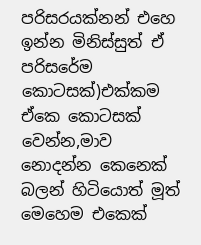පරිසරයක්නන් එහෙ ඉන්න මිනිස්සුත් ඒ පරිසරේම කොටසක්)එක්කම ඒකෙ කොටසක් වෙන්න,මාව නොදන්න කෙනෙක් බලන් හිටියොත් මූත් මෙහෙම එකෙක්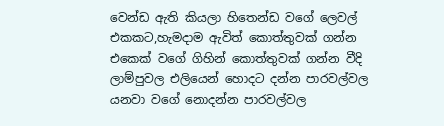වෙන්ඩ ඇති කියලා හිතෙන්ඩ වගේ ලෙවල් එකකට,හැමදාම ඇවිත් කොත්තුවක් ගන්න එකෙක් වගේ ගිහින් කොත්තුවක් ගන්න වීදි ලාම්පුවල එලියෙන් හොදට දන්න පාරවල්වල යනවා වගේ නොදන්න පාරවල්වල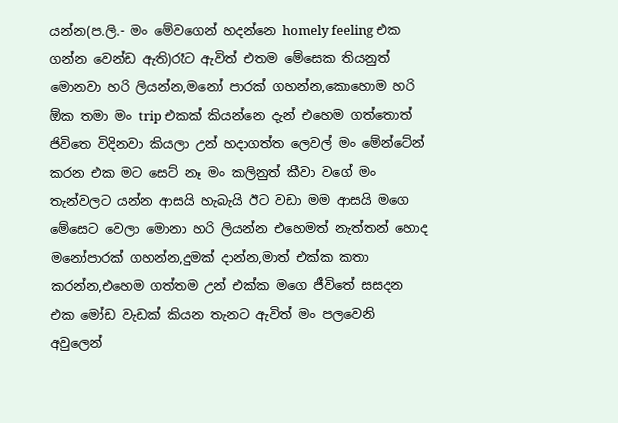යන්න(ප.ලි.- මං මේවගෙන් හදන්නෙ homely feeling එක ගන්න වෙන්ඩ ඇති)රෑට ඇවිත් එතම මේසෙක තියනුත් මොනවා හරි ලියන්න,මනෝ පාරක් ගහන්න,කොහොම හරි ඕක තමා මං trip එකක් කියන්නෙ දැන් එහෙම ගත්තොත් ජිවිතෙ විදිනවා කියලා උන් හදාගත්ත ලෙවල් මං මේන්ටේන් කරන එක මට සෙට් නෑ මං කලිනුත් කීවා වගේ මං තැන්වලට යන්න ආසයි හැබැයි ඊට වඩා මම ආසයි මගෙ මේසෙට වෙලා මොනා හරි ලියන්න එහෙමත් නැත්තන් හොද මනෝපාරක් ගහන්න,දුමක් දාන්න,මාත් එක්ක කතා කරන්න,එහෙම ගත්තම උන් එක්ක මගෙ ජීවිතේ සසදන එක මෝඩ වැඩක් කියන තැනට ඇවිත් මං පලවෙනි අවුලෙන්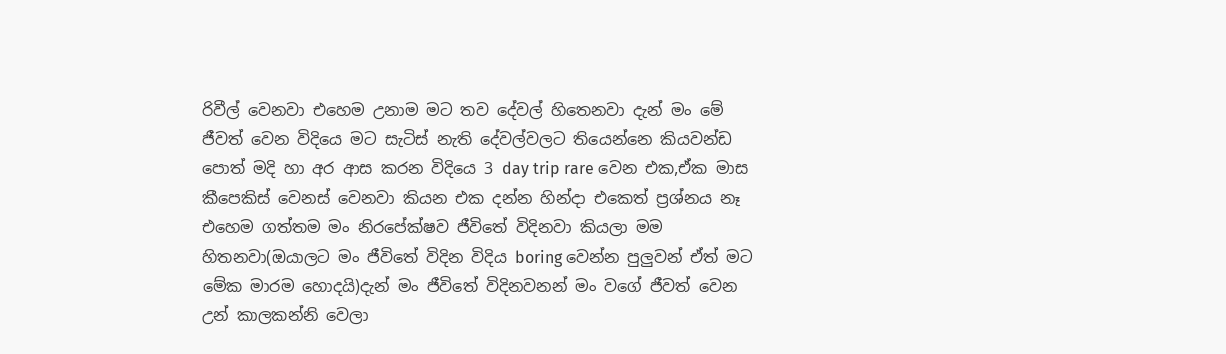රිවීල් වෙනවා එහෙම උනාම මට තව දේවල් හිතෙනවා දැන් මං මේ ජීවත් වෙන විදියෙ මට සැටිස් නැති දේවල්වලට තියෙන්නෙ කියවන්ඩ පොත් මදි හා අර ආස කරන විදියෙ 3 day trip rare වෙන එක,ඒක මාස කීපෙකිස් වෙනස් වෙනවා කියන එක දන්න හින්දා එකෙත් ප්‍රශ්නය නෑ එහෙම ගත්තම මං නිරපේක්ෂව ජීවිතේ විදිනවා කියලා මම හිතනවා(ඔයාලට මං ජීවිතේ විදින විදිය boring වෙන්න පුලුවන් ඒත් මට මේක මාරම හොදයි)දැන් මං ජීවිතේ විදිනවනන් මං වගේ ජීවත් වෙන උන් කාලකන්නි වෙලා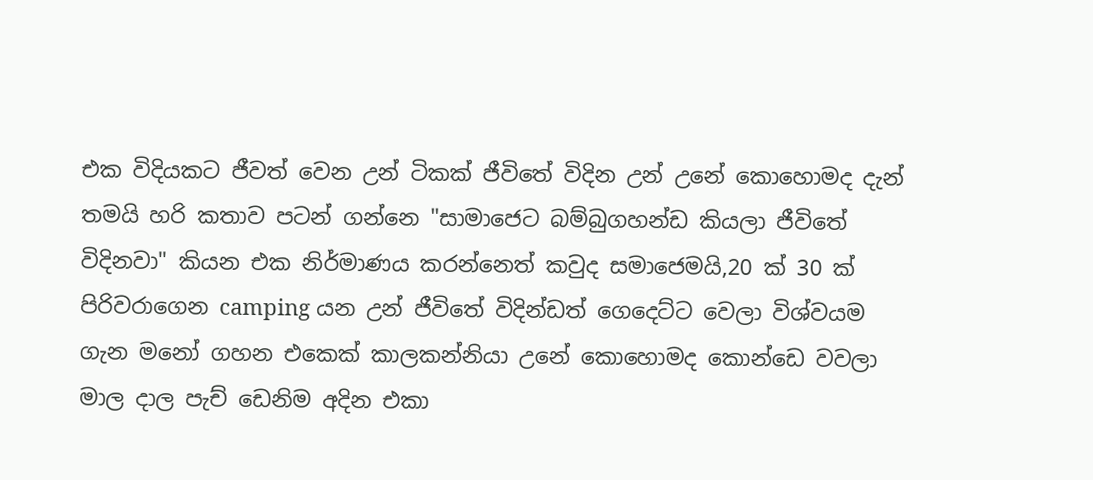එක විදියකට ජීවත් වෙන උන් ටිකක් ජීවිතේ විදින උන් උනේ කොහොමද දැන් තමයි හරි කතාව පටන් ගන්නෙ "සාමාජෙට බම්බුගහන්ඩ කියලා ජීවිතේ විදිනවා" කියන එක නිර්මාණය කරන්නෙත් කවුද සමාජෙමයි,20 ක් 30 ක් පිරිවරාගෙන camping යන උන් ජීවිතේ විදින්ඩත් ගෙදෙට්ට වෙලා විශ්වයම ගැන මනෝ ගහන එකෙක් කාලකන්නියා උනේ කොහොමද කොන්ඩෙ වවලා මාල දාල පැච් ඩෙනිම අදින එකා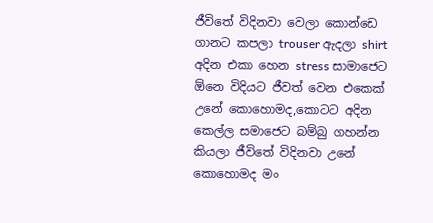ජීවිතේ විදිනවා වෙලා කොන්ඩෙ ගානට කපලා trouser ඇදලා shirt අදින එකා හෙන stress සාමාජෙට ඕනෙ විදියට ජීවත් වෙන එකෙක් උනේ කොහොමද,කොටට අදින කෙල්ල සමාජෙට බම්බු ගහන්න කියලා ජීවිතේ විදිනවා උනේ කොහොමද මං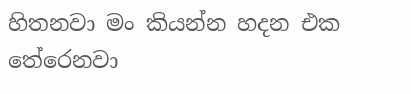හිතනවා මං කියන්න හදන එක තේරෙනවා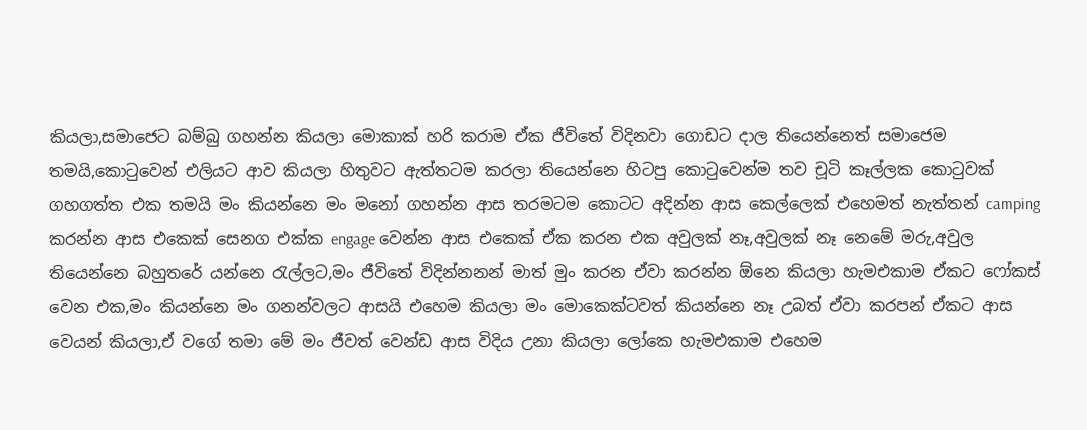කියලා,සමාජෙට බම්බු ගහන්න කියලා මොකාක් හරි කරාම ඒක ජීවිතේ විදිනවා ගොඩට දාල තියෙන්නෙත් සමාජෙම තමයි,කොටුවෙන් එලියට ආව කියලා හිතුවට ඇත්තටම කරලා තියෙන්නෙ හිටපු කොටුවෙන්ම තව චූටි කෑල්ලක කොටුවක් ගහගත්ත එක තමයි මං කියන්නෙ මං මනෝ ගහන්න ආස තරමටම කොටට අදින්න ආස කෙල්ලෙක් එහෙමත් නැත්තන් camping කරන්න ආස එකෙක් සෙනග එක්ක engage වෙන්න ආස එකෙක් ඒක කරන එක අවුලක් නෑ,අවුලක් නෑ නෙමේ මරු,අවුල තියෙන්නෙ බහුතරේ යන්නෙ රැල්ලට,මං ජීවිතේ විදින්නනන් මාත් මුං කරන ඒවා කරන්න ඕනෙ කියලා හැමඑකාම ඒකට ෆෝකස් වෙන එක,මං කියන්නෙ මං ගනන්වලට ආසයි එහෙම කියලා මං මොකෙක්ටවත් කියන්නෙ නෑ උබත් ඒවා කරපන් ඒකට ආස වෙයන් කියලා,ඒ වගේ තමා මේ මං ජීවත් වෙන්ඩ ආස විදිය උනා කියලා ලෝකෙ හැමඑකාම එහෙම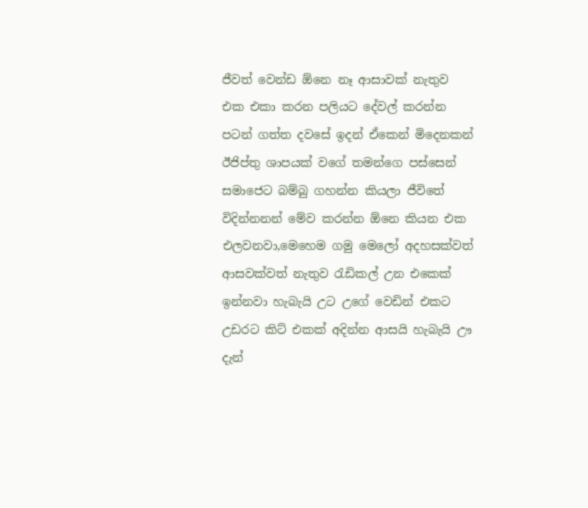ජීවත් වෙන්ඩ ඕනෙ නෑ ආසාවක් නැතුව එක එකා කරන පලියට දේවල් කරන්න පටන් ගත්ත දවසේ ඉදන් ඒකෙන් මිදෙනකන් ඊජිප්තු ශාපයක් වගේ තමන්ගෙ පස්සෙන් සමාජෙට බම්බු ගහන්න කියලා ජීවිතේ විදින්නනන් මේව කරන්න ඕනෙ කියන එක එලවනවා,මෙහෙම ගමු මෙලෝ අදහසක්වත් ආසවක්වත් නැතුව රැඩිකල් උන එකෙක් ඉන්නවා හැබැයි උට උගේ වෙඩින් එකට උඩරට කිට් එකක් අදින්න ආසයි හැබැයි ඌ දැන්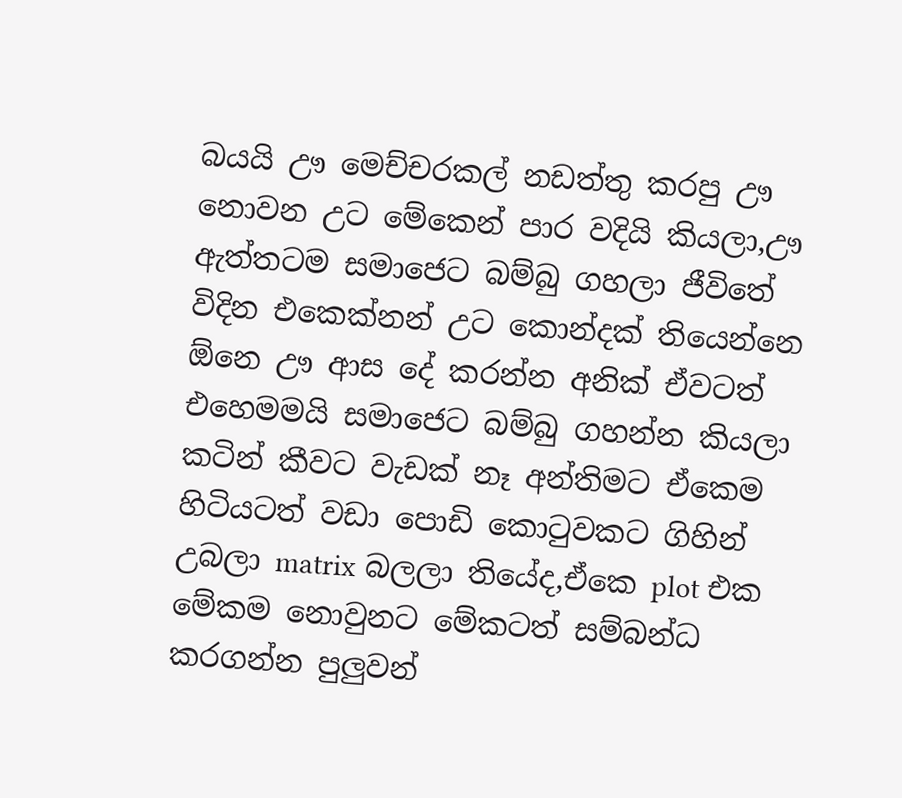බයයි ඌ මෙච්චරකල් නඩත්තු කරපු ඌ නොවන උට මේකෙන් පාර වදියි කියලා,ඌ ඇත්තටම සමාජෙට බම්බු ගහලා ජීවිතේ විදින එකෙක්නන් උට කොන්දක් තියෙන්නෙ ඕනෙ ඌ ආස දේ කරන්න අනික් ඒවටත් එහෙමමයි සමාජෙට බම්බු ගහන්න කියලා කටින් කීවට වැඩක් නෑ අන්තිමට ඒකෙම හිටියටත් වඩා පොඩි කොටුවකට ගිහින් උබලා matrix බලලා තියේද,ඒකෙ plot එක මේකම නොවුනට මේකටත් සම්බන්ධ කරගන්න පුලුවන්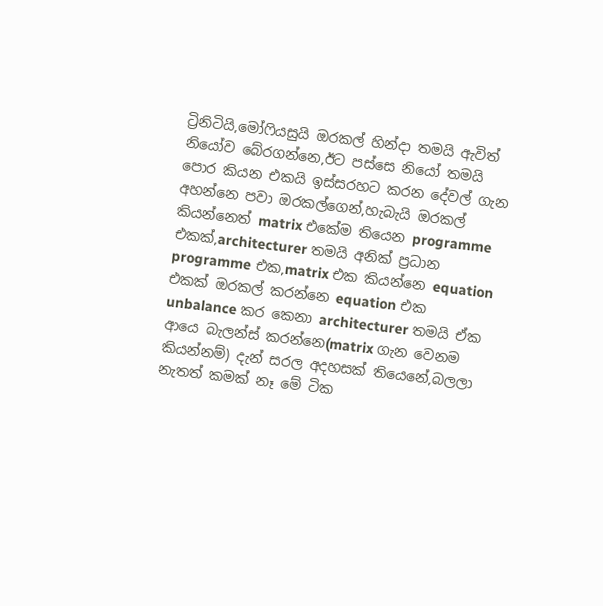ට්‍රිනිටියි,මෝෆියසුයි ඔරකල් හින්දා තමයි ඇවිත් නියෝව බේරගන්නෙ,ඊට පස්සෙ නියෝ තමයි පොර කියන එකයි ඉස්සරහට කරන දේවල් ගැන අහන්නෙ පවා ඔරකල්ගෙන්,හැබැයි ඔරකල් කියන්නෙත් matrix එකේම තියෙන programme එකක්,architecturer තමයි අනික් ප්‍රධාන programme එක,matrix එක කියන්නෙ equation එකක් ඔරකල් කරන්නෙ equation එක unbalance කර කෙනා architecturer තමයි ඒක ආයෙ බැලන්ස් කරන්නෙ(matrix ගැන වෙනම කියන්නම්) දැන් සරල අදහසක් තියෙනේ,බලලා නැතත් කමක් නෑ මේ ටික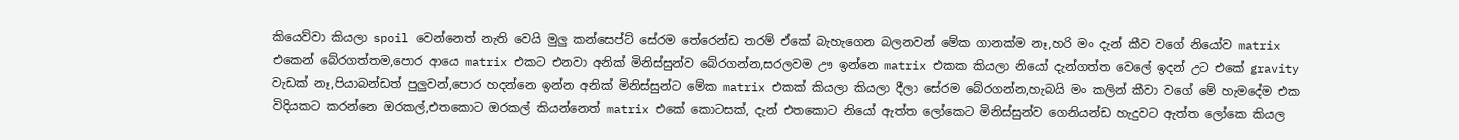කියෙව්වා කියලා spoil වෙන්නෙත් නැති වෙයි මුලු කන්සෙප්ට් සේරම තේරෙන්ඩ තරම් ඒකේ බැහැගෙන බලනවන් මේක ගානක්ම නෑ,හරි මං දැන් කීව වගේ නියෝව matrix එකෙන් බේරගත්තම,පොර ආයෙ matrix එකට එනවා අනික් මිනිස්සුන්ව බේරගන්න,සරලවම ඌ ඉන්නෙ matrix එකක කියලා නියෝ දැන්ගත්ත වෙලේ ඉදන් උට එකේ gravity වැඩක් නෑ,පියාබන්ඩත් පුලුවන්,පොර හදන්නෙ ඉන්න අනික් මිනිස්සුන්ට මේක matrix එකක් කියලා කියලා දීලා සේරම බේරගන්න,හැබයි මං කලින් කීවා වගේ මේ හැමදේම එක විදියකට කරන්නෙ ඔරකල්,එතකොට ඔරකල් කියන්නෙත් matrix එකේ කොටසක්, දැන් එතකොට නියෝ ඇත්ත ලෝකෙට මිනිස්සුන්ව ගෙනියන්ඩ හැදුවට ඇත්ත ලෝකෙ කියල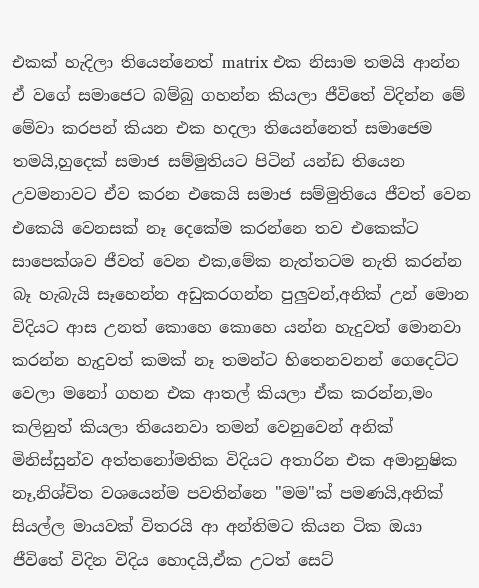එකක් හැදිලා තියෙන්නෙත් matrix එක නිසාම තමයි ආන්න ඒ වගේ සමාජෙට බම්බු ගහන්න කියලා ජීවිතේ විදින්න මේ මේවා කරපන් කියන එක හදලා තියෙන්නෙත් සමාජෙම තමයි,හුදෙක් සමාජ සම්මුතියට පිටින් යන්ඩ තියෙන උවමනාවට ඒව කරන එකෙයි සමාජ සම්මුතියෙ ජීවත් වෙන එකෙයි වෙනසක් නෑ දෙකේම කරන්නෙ තව එකෙක්ට සාපෙක්ශව ජීවත් වෙන එක,මේක නැත්තටම නැති කරන්න බෑ හැබැයි සෑහෙන්න අඩුකරගන්න පුලුවන්,අනික් උන් මොන විදියට ආස උනත් කොහෙ කොහෙ යන්න හැදුවත් මොනවා කරන්න හැදුවත් කමක් නෑ තමන්ට හිතෙනවනන් ගෙදෙට්ට වෙලා මනෝ ගහන එක ආතල් කියලා ඒක කරන්න,මං කලිනුත් කියලා තියෙනවා තමන් වෙනුවෙන් අනික් මිනිස්සුන්ව අත්තනෝමතික විදියට අතාරින එක අමානුෂික නෑ,නිශ්චිත වශයෙන්ම පවතින්නෙ "මම"ක් පමණයි,අනික් සියල්ල මායවක් විතරයි ආ අන්තිමට කියන ටික ඔයා ජීවිතේ විදින විදිය හොදයි,ඒක උටත් සෙට්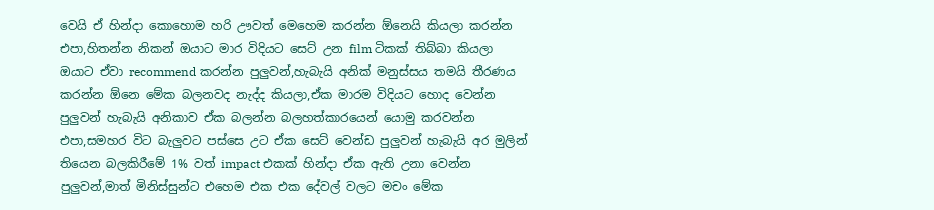වෙයි ඒ හින්දා කොහොම හරි ඌවත් මෙහෙම කරන්න ඕනෙයි කියලා කරන්න එපා,හිතන්න නිකන් ඔයාට මාර විදියට සෙට් උන film ටිකක් තිබ්බා කියලා ඔයාට ඒවා recommend කරන්න පුලුවන්,හැබැයි අනික් මනුස්සය තමයි තීරණය කරන්න ඕනෙ මේක බලනවද නැද්ද කියලා,ඒක මාරම විදියට හොද වෙන්න පුලුවන් හැබැයි අනිකාව ඒක බලන්න බලහත්කාරයෙන් යොමු කරවන්න එපා,සමහර විට බැලුවට පස්සෙ උට ඒක සෙට් වෙන්ඩ පුලුවන් හැබැයි අර මුලින් තියෙන බලකිරීමේ 1% වත් impact එකක් හින්දා ඒක ඇති උනා වෙන්න පුලුවන්,මාත් මිනිස්සුන්ට එහෙම එක එක දේවල් වලට මචං මේක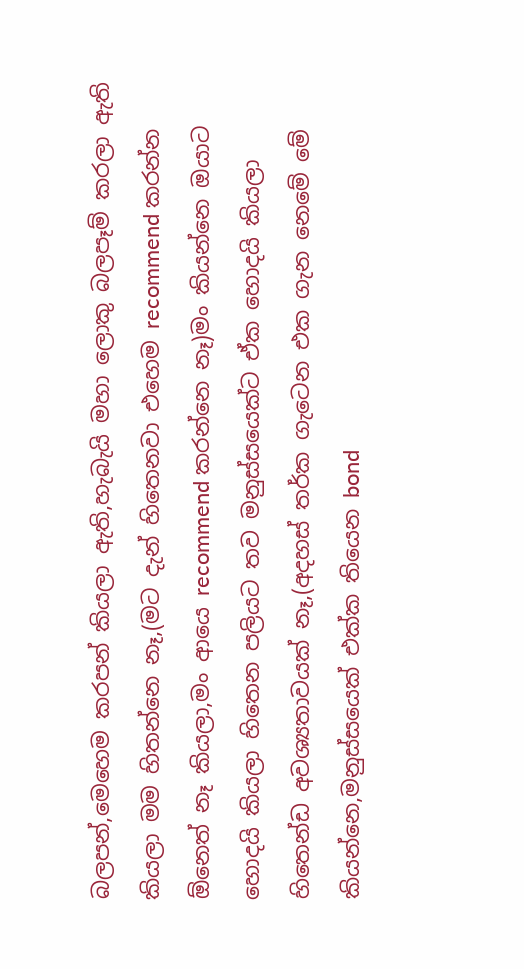බලපන්,මෙහෙම කරපන් කියලා ඇති,හැබැයි මහා ලොකු බලපෑම් කරලා ඇති කියලා මම හිතන්නෙ නෑ,(මට දැන් හිතෙනවා එහෙම recommend කරන්න ඕනෙත් නෑ කියලා,මං ආයෙ recommend කරන්නෙ නෑ)මං කියන්නෙ ඔයාට හොදයි කියලා හිතෙන පලියට තව මනුස්සයෙක්ට ඒක හොදයි කියලා හිතෙන්ඩ අවශ්‍යතාවයක් නෑ,(අදහස් තර්ක ගැටෙන එක ගැන නෙමේ මේ කියන්නෙ,මනුස්සයෙක් එක්ක තියෙන bond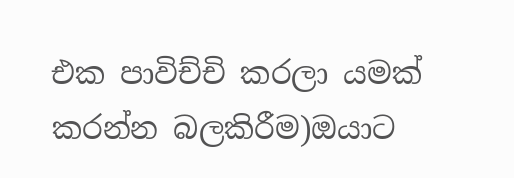එක පාවිච්චි කරලා යමක් කරන්න බලකිරීම)ඔයාට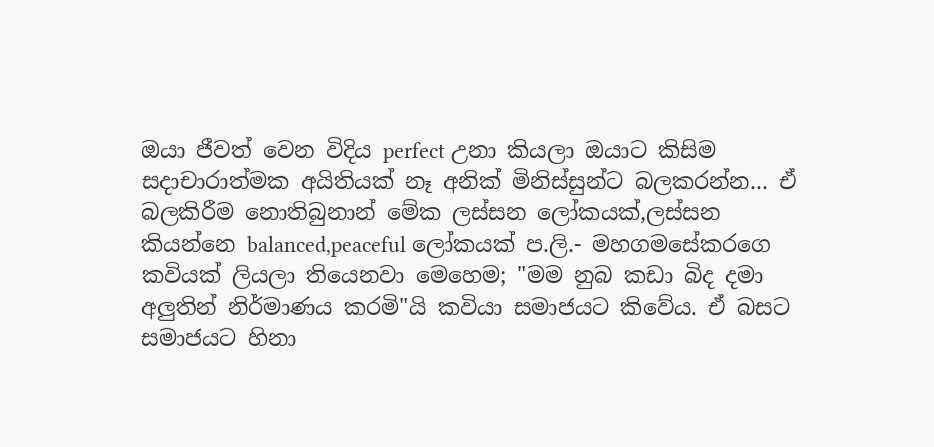ඔයා ජීවත් වෙන විදිය perfect උනා කියලා ඔයාට කිසිම සදාචාරාත්මක අයිතියක් නෑ අනික් මිනිස්සුන්ට බලකරන්න... ඒ බලකිරීම නොතිබුනාන් මේක ලස්සන ලෝකයක්,ලස්සන කියන්නෙ balanced,peaceful ලෝකයක් ප.ලි.- මහගමසේකරගෙ කවියක් ලියලා තියෙනවා මෙහෙම; "මම නුබ කඩා බිද දමා අලුතින් නිර්මාණය කරමි"යි කවියා සමාජයට කිවේය. ඒ බසට සමාජයට හිනා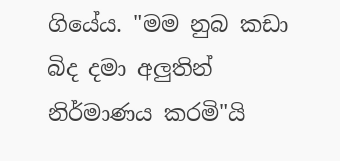ගියේය. "මම නුබ කඩා බිද දමා අලුතින් නිර්මාණය කරමි"යි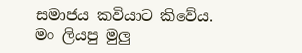සමාජය කවියාට කිවේය. මං ලියපු මුලු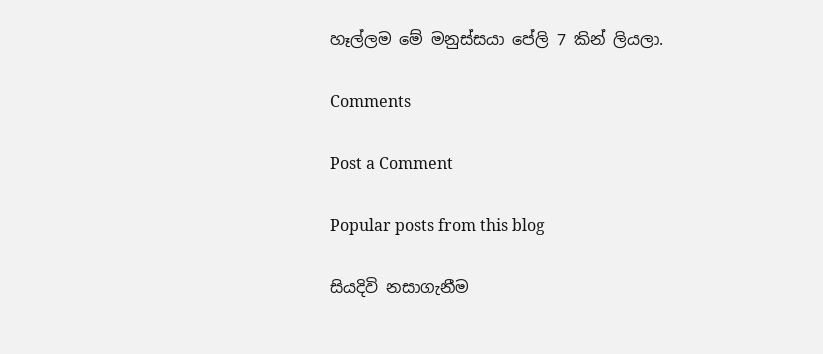හෑල්ලම මේ මනුස්සයා පේලි 7 කින් ලියලා.

Comments

Post a Comment

Popular posts from this blog

සියදිවි නසාගැනීම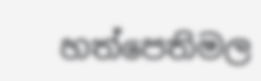හත්පෙතිමල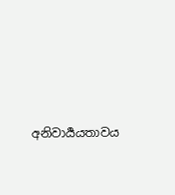අනිවාර්‍යයතාවය